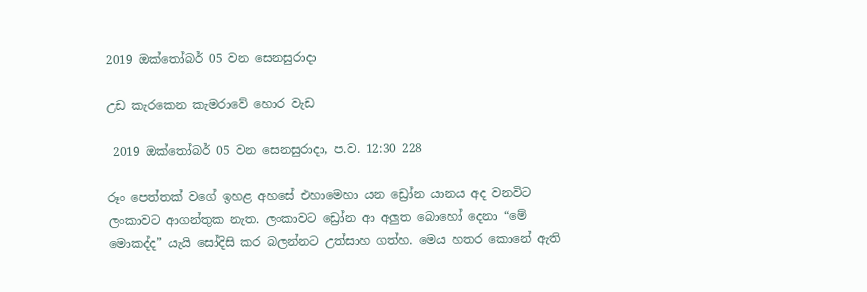2019 ඔක්තෝබර් 05 වන සෙනසුරාදා

උඩ කැරකෙන කැමරාවේ හොර වැඩ

 2019 ඔක්තෝබර් 05 වන සෙනසුරාදා, ප.ව. 12:30 228

රූං පෙත්තක් වගේ ඉහළ අහසේ එහාමෙහා යන ඩ්‍රෝන යානය අද වනවිට ලංකාවට ආගන්තුක නැත. ලංකාවට ඩ්‍රෝන ආ අලුත බොහෝ දෙනා “මේ මොකද්ද” යැයි සෝදිසි කර බලන්නට උත්සාහ ගත්හ. මෙය හතර කොනේ ඇති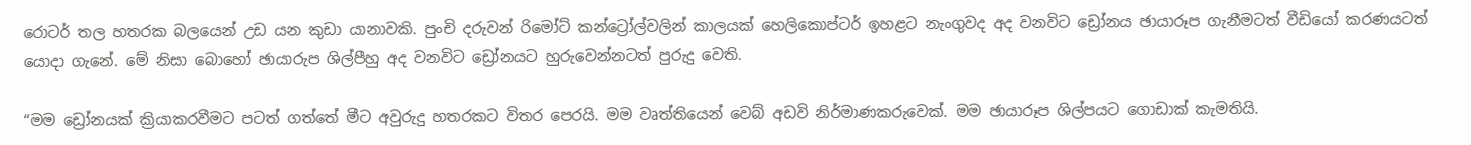රොටර් තල හතරක බලයෙන් උඩ යන කුඩා යානාවකි. පුංචි දරුවන් රිමෝට් කන්ට්‍රෝල්වලින් කාලයක් හෙලිකොප්ටර් ඉහළට නැංගුවද අද වනවිට ඩ්‍රෝනය ඡායාරූප ගැනීමටත් වීඩියෝ කරණයටත් යොදා ගැනේ. මේ නිසා බොහෝ ඡායාරුප ශිල්පීහු අද වනවිට ඩ්‍රෝනයට හුරුවෙන්නටත් පුරුදු වෙති.

“මම ඩ්‍රෝනයක් ක්‍රියාකරවීමට පටත් ගත්තේ මීට අවුරුදු හතරකට විතර පෙරයි. මම වෘත්තියෙන් වෙබ් අඩවි නිර්මාණකරුවෙක්. මම ඡායාරූප ශිල්පයට ගොඩාක් කැමතියි.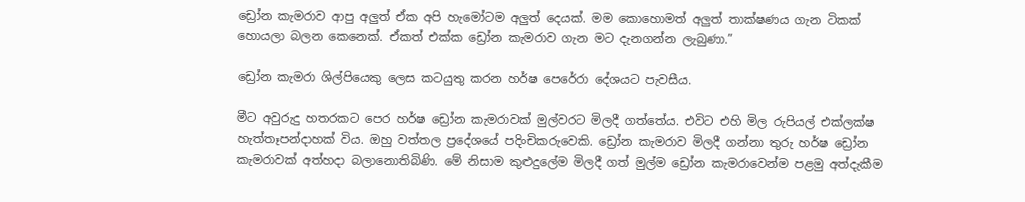ඩ්‍රෝන කැමරාව ආපු අලුත් ඒක අපි හැමෝටම අලුත් දෙයක්. මම කොහොමත් අලුත් තාක්ෂණය ගැන ටිකක් හොයලා බලන කෙනෙක්. ඒකත් එක්ක ඩ්‍රෝන කැමරාව ගැන මට දැනගන්න ලැබුණා.”

ඩ්‍රෝන කැමරා ශිල්පියෙකු ලෙස කටයුතු කරන හර්ෂ පෙරේරා දේශයට පැවසීය.

මීට අවුරුදු හතරකට පෙර හර්ෂ ඩ්‍රෝන කැමරාවක් මුල්වරට මිලදී ගත්තේය. එවිට එහි මිල රුපියල් එක්ලක්ෂ හැත්තෑපන්දාහක් විය. ඔහු වත්තල ප්‍රදේශයේ පදිංචිකරුවෙකි. ඩ්‍රෝන කැමරාව මිලදී ගන්නා තුරු හර්ෂ ඩ්‍රෝන කැමරාවක් අත්හදා බලානොතිබිණි. මේ නිසාම කුළුදුලේම මිලදී ගත් මුල්ම ඩ්‍රෝන කැමරාවෙන්ම පළමු අත්දැකීම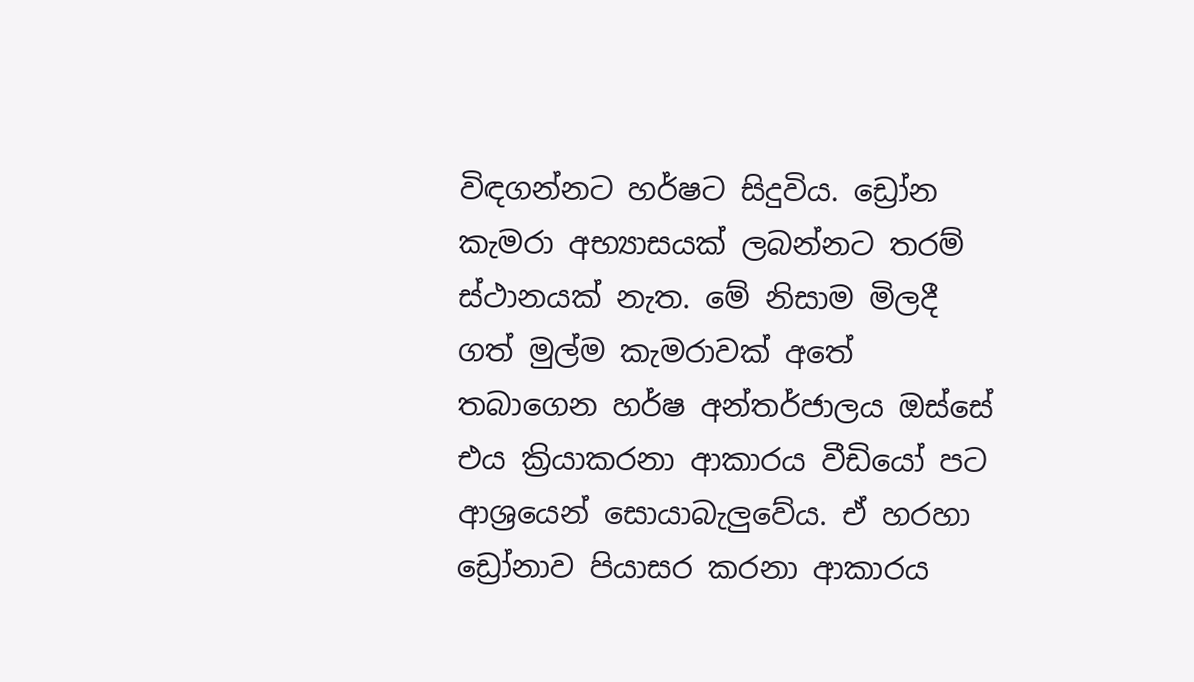විඳගන්නට හර්ෂට සිදුවිය. ඩ්‍රෝන කැමරා අභ්‍යාසයක් ලබන්නට තරම් ස්ථානයක් නැත. මේ නිසාම මිලදී ගත් මුල්ම කැමරාවක් අතේ තබාගෙන හර්ෂ අන්තර්ජාලය ඔස්සේ එය ක්‍රියාකරනා ආකාරය වීඩියෝ පට ආශ්‍රයෙන් සොයාබැලුවේය. ඒ හරහා ඩ්‍රෝනාව පියාසර කරනා ආකාරය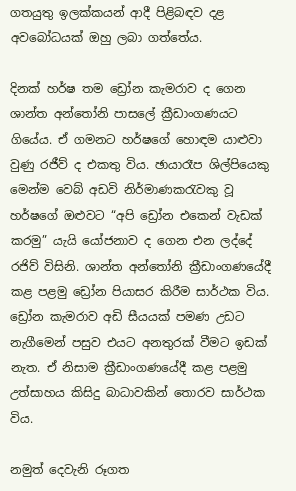ගතයුතු ඉලක්කයන් ආදී පිළිබඳව දළ අවබෝධයක් ඔහු ලබා ගත්තේය.

දිනක් හර්ෂ තම ඩ්‍රෝන කැමරාව ද ගෙන ශාන්ත අන්තෝනි පාසලේ ක්‍රීඩාංගණයට ගියේය. ඒ ගමනට හර්ෂගේ හොඳම යාළුවා වුණු රජීව් ද එකතු විය. ඡායාරෑප ශිල්පියෙකු මෙන්ම වෙබ් අඩවි නිර්මාණකරැවකු වූ හර්ෂගේ ඔළුවට “අපි ඩ්‍රෝන එකෙන් වැඩක් කරමු” යැයි යෝජනාව ද ගෙන එන ලද්දේ රජිව් විසිනි. ශාන්ත අන්තෝනි ක්‍රීඩාංගණයේදී කළ පළමු ඩ්‍රෝන පියාසර කිරීම සාර්ථක විය. ඩ්‍රෝන කැමරාව අඩි සීයයක් පමණ උඩට නැගීමෙන් පසුව එයට අනතුරක් වීමට ඉඩක් නැත. ඒ නිසාම ක්‍රීඩාංගණයේදී කළ පළමු උත්සාහය කිසිදු බාධාවකින් තොරව සාර්ථක විය.

නමුත් දෙවැනි රූගත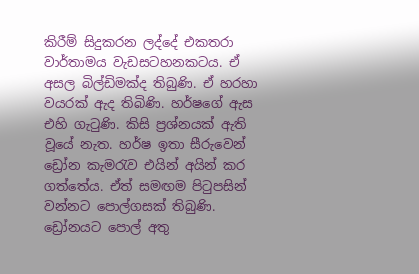කිරීම් සිදුකරන ලද්දේ එකතරා වාර්තාමය වැඩසටහනකටය. ඒ අසල බිල්ඩිමක්ද තිබුණි. ඒ හරහා වයරක් ඇද තිබිණි. හර්ෂගේ ඇස එහි ගැටුණි. කිසි ප්‍රශ්නයක් ඇති වූයේ නැත. හර්ෂ ඉතා සීරුවෙන් ඩ්‍රෝන කැමරැව එයින් අයින් කර ගත්තේය. ඒත් සමඟම පිටුපසින් වන්නට පොල්ගසක් තිබුණි. ඩ්‍රෝනයට පොල් අතු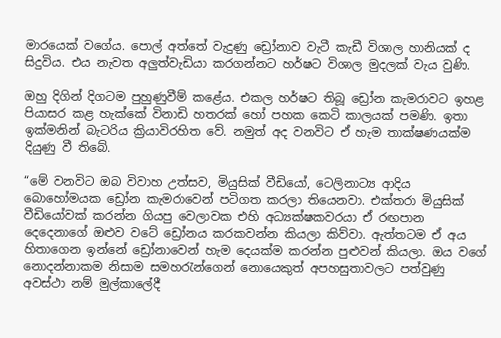මාරයෙක් වගේය. පොල් අත්තේ වැදුණු ඩ්‍රෝනාව වැටී කැඩී විශාල හානියක් ද සිදුවිය. එය නැවත අලුත්වැඩියා කරගන්නට හර්ෂට විශාල මුදලක් වැය වුණි.

ඔහු දිගින් දිගටම පුහුණුවීම් කළේය. එකල හර්ෂට තිබූ ඩ්‍රෝන කැමරාවට ඉහළ පියාසර කළ හැක්කේ විනාඩි හතරක් හෝ පහක කෙටි කාලයක් පමණි. ඉතා ඉක්මනින් බැටරිය ක්‍රියාවිරහිත වේ. නමුත් අද වනවිට ඒ හැම තාක්ෂණයක්ම දියුණු වී තිබේ.

“මේ වනවිට ඔබ විවාහ උත්සව, මියුසික් වීඩියෝ, ටෙලිනාට්‍ය ආදිය බොහෝමයක ඩ්‍රෝන කැමරාවෙන් පටිගත කරලා තියෙනවා. එක්තරා මියුසික් වීඩියෝවක් කරන්න ගියපු වෙලාවක එහි අධ්‍යක්ෂකවරයා ඒ රඟපාන දෙදෙනාගේ ඔළුව වටේ ඩ්‍රෝනය කරකවන්න කියලා කිව්වා. ඇත්තටම ඒ අය හිතාගෙන ඉන්නේ ඩ්‍රෝනාවෙන් හැම දෙයක්ම කරන්න පුළුවන් කියලා. ඔය වගේ නොදන්නාකම නිසාම සමහරැන්ගෙන් නොයෙකුත් අපහසුතාවලට පත්වුණු අවස්ථා නම් මුල්කාලේදී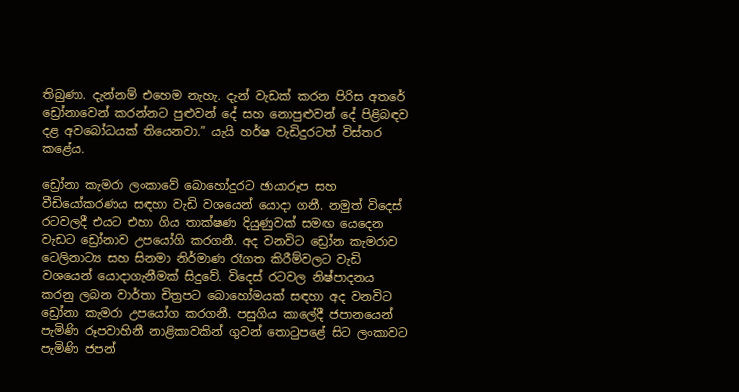තිබුණා. දැන්නම් එහෙම නැහැ. දැන් වැඩක් කරන පිරිස අතරේ ඩ්‍රෝනාවෙන් කරන්නට පුළුවන් දේ සහ නොපුළුවන් දේ පිළිබඳව දළ අවබෝධයක් තියෙනවා.” යැයි හර්ෂ වැඩිදුරටත් විස්තර කළේය.

ඩ්‍රෝනා කැමරා ලංකාවේ බොහෝදුරට ඡායාරූප සහ වීඩියෝකරණය සඳහා වැඩි වශයෙන් යොදා ගනී. නමුත් විදෙස් රටවලදී එයට එහා ගිය තාක්ෂණ දියුණුවක් සමඟ යෙදෙන වැඩට ඩ්‍රෝනාව උපයෝගි කරගනී. අද වනවිට ඩ්‍රෝන කැමරාව ටෙලිනාට්‍ය සහ සිනමා නිර්මාණ රෑගත කිරීම්වලට වැඩි වශයෙන් යොදාගැනීමක් සිදුවේ. විදෙස් රටවල නිෂ්පාදනය කරනු ලබන වාර්තා චිත්‍රපට බොහෝමයක් සඳහා අද වනවිට ඩ්‍රෝනා කැමරා උපයෝග කරගනී. පසුගිය කාලේදී ජපානයෙන් පැමිණි රූපවාහිනී නාළිකාවකින් ගුවන් තොටුපළේ සිට ලංකාවට පැමිණි ජපන්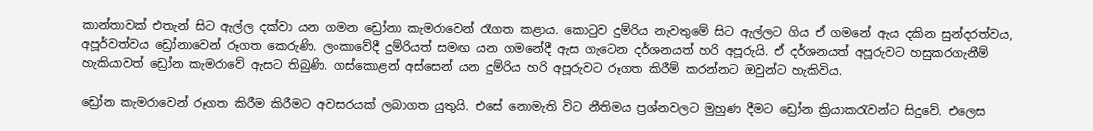කාන්තාවක් එතැන් සිට ඇල්ල දක්වා යන ගමන ඩ්‍රෝනා කැමරාවෙන් රෑගත කළාය. කොටුව දුම්රිය නැවතුමේ සිට ඇල්ලට ගිය ඒ ගමනේ ඇය දකින සුන්දරත්වය, අපූර්වත්වය ඩ්‍රෝනාවෙන් රූගත කෙරුණි. ලංකාවේදී දුම්රියත් සමඟ යන ගමනේදී ඇස ගැටෙන දර්ශනයත් හරි අපූරුයි. ඒ දර්ශනයත් අපූරුවට හසුකරගැනීම් හැකියාවත් ඩ්‍රෝන කැමරාවේ ඇසට තිබුණි. ගස්කොළන් අස්සෙන් යන දුම්රිය හරි අපූරුවට රූගත කිරීම් කරන්නට ඔවුන්ට හැකිවිය.

ඩ්‍රෝන කැමරාවෙන් රූගත කිරීම කිරීමට අවසරයක් ලබාගත යුතුයි. එසේ නොමැති විට නීතිමය ප්‍රශ්නවලට මුහුණ දීමට ඩ්‍රෝන ක්‍රියාකරැවන්ට සිදුවේ. එලෙස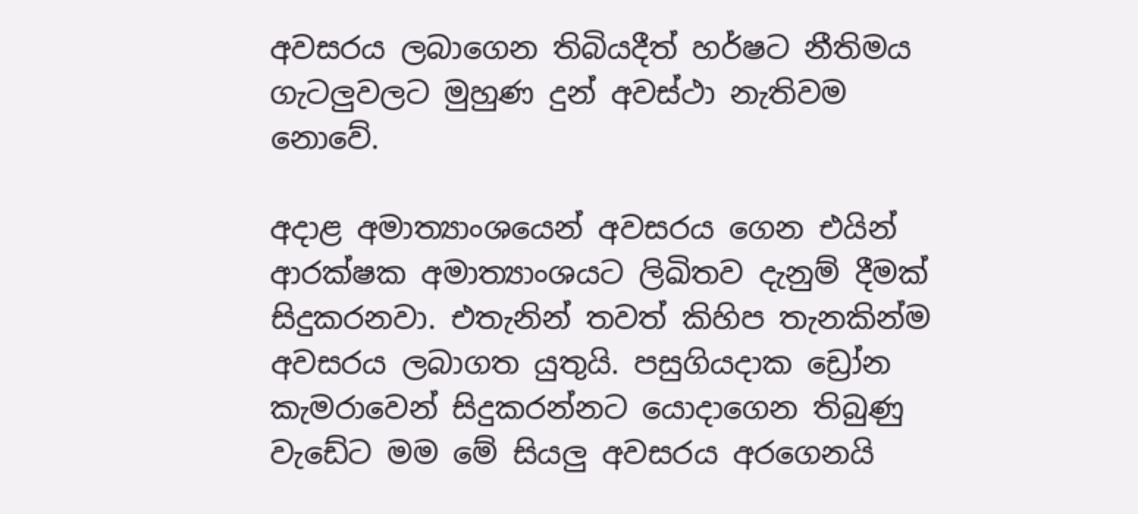අවසරය ලබාගෙන තිබියදීත් හර්ෂට නීතිමය ගැටලුවලට මුහුණ දුන් අවස්ථා නැතිවම නොවේ.

අදාළ අමාත්‍යාංශයෙන් අවසරය ගෙන එයින් ආරක්ෂක අමාත්‍යාංශයට ලිඛිතව දැනුම් දීමක් සිදුකරනවා. එතැනින් තවත් කිහිප තැනකින්ම අවසරය ලබාගත යුතුයි. පසුගියදාක ඩ්‍රෝන කැමරාවෙන් සිදුකරන්නට යොදාගෙන තිබුණු වැඩේට මම මේ සියලු අවසරය අරගෙනයි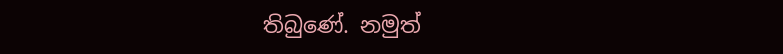තිබුණේ. නමුත්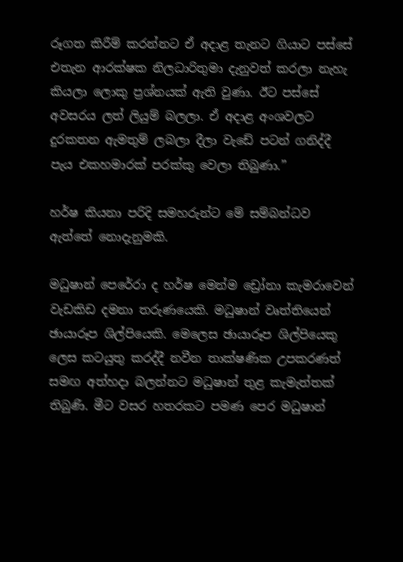රූගත කිරීම් කරන්නට ඒ අදාළ තැනට ගියාට පස්සේ එතැන ආරක්ෂක නිලධාරිතුමා දැනුවත් කරලා නැහැ කියලා ලොකු ප්‍රශ්නයක් ඇති වුණා. ඊට පස්සේ අවසරය ලත් ලියුම් බලලා. ඒ අදාළ අංශවලට දුරකතන ඇමතුම් ලබලා දීලා වැඩේ පටන් ගනිද්දී පැය එකහමාරක් පරක්කු වෙලා තිබුණා.”

හර්ෂ කියනා පරිදි සමහරුන්ට මේ සම්බන්ධව ඇත්තේ නොදැනුමකි.

මධුෂාන් පෙරේරා ද හර්ෂ මෙන්ම ඩ්‍රෝනා කැමරාවෙන් වැඩකිඩ දමනා තරුණයෙකි. මධුෂාන් වෘත්තියෙන් ඡායාරූප ශිල්පියෙකි. මෙලෙස ඡායාරූප ශිල්පියෙකු ලෙස කටයුතු කරද්දී නවීන තාක්ෂණික උපකරණත් සමඟ අත්හදා බලන්නට මධුෂාන් තුළ කැමැත්තක් තිබුණි. මීට වසර හතරකට පමණ පෙර මධුෂාන්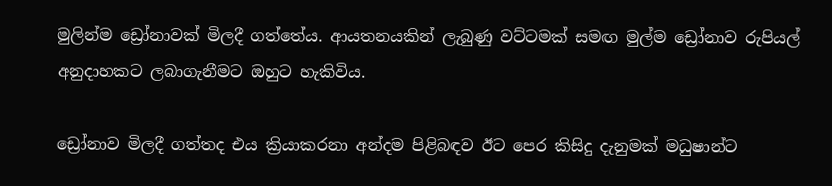මුලින්ම ඩ්‍රෝනාවක් මිලදී ගත්තේය. ආයතනයකින් ලැබුණු වට්ටමක් සමඟ මුල්ම ඩ්‍රෝනාව රුපියල් අනුදාහකට ලබාගැනීමට ඔහුට හැකිවිය.

ඩ්‍රෝනාව මිලදී ගත්තද එය ක්‍රියාකරනා අන්දම පිළිබඳව ඊට පෙර කිසිදු දැනුමක් මධුෂාන්ට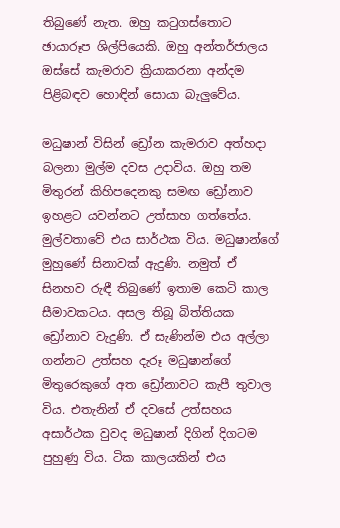තිබුණේ නැත. ඔහු කටුගස්තොට ඡායාරූප ශිල්පියෙකි. ඔහු අන්තර්ජාලය ඔස්සේ කැමරාව ක්‍රියාකරනා අන්දම පිළිබඳව හොඳින් සොයා බැලුවේය.

මධුෂාන් විසින් ඩ්‍රෝන කැමරාව අත්හදා බලනා මුල්ම දවස උදාවිය. ඔහු තම මිතුරන් කිහිපදෙනකු සමඟ ඩ්‍රෝනාව ඉහළට යවන්නට උත්සාහ ගත්තේය. මුල්වතාවේ එය සාර්ථක විය. මධුෂාන්ගේ මුහුණේ සිනාවක් ඇදුණි. නමුත් ඒ සිනහව රුඳී තිබුණේ ඉතාම කෙටි කාල සීමාවකටය. අසල තිබූ බිත්තියක ඩ්‍රෝනාව වැදුණි. ඒ සැණින්ම එය අල්ලා ගන්නට උත්සහ දැරූ මධුෂාන්ගේ මිතුරෙකුගේ අත ඩ්‍රෝනාවට කැපී තුවාල විය. එතැනින් ඒ දවසේ උත්සහය අසාර්ථක වුවද මධුෂාන් දිගින් දිගටම පුහුණු විය. ටික කාලයකින් එය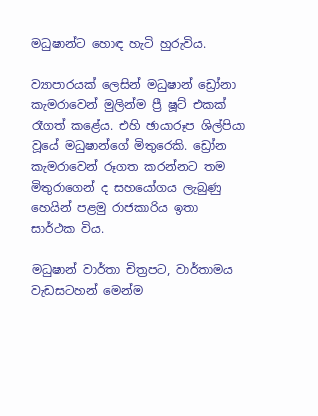මධුෂාන්ට හොඳ හැටි හුරුවිය.

ව්‍යාපාරයක් ලෙසින් මධුෂාන් ඩ්‍රෝනා කැමරාවෙන් මුලින්ම ප්‍රී ෂූට් එකක් රෑගත් කළේය. එහි ඡායාරූප ශිල්පියා වූයේ මධුෂාන්ගේ මිතුරෙකි. ඩ්‍රෝන කැමරාවෙන් රූගත කරන්නට තම මිතුරාගෙන් ද සහයෝගය ලැබුණු හෙයින් පළමු රාජකාරිය ඉතා සාර්ථක විය.

මධුෂාන් වාර්තා චිත්‍රපට, වාර්තාමය වැඩසටහන් මෙන්ම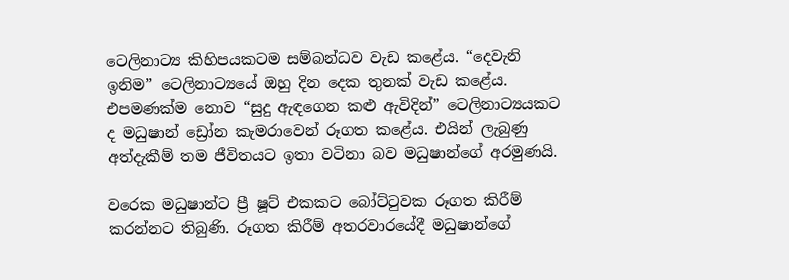ටෙලිනාට්‍ය කිහිපයකටම සම්බන්ධව වැඩ කළේය. “දෙවැනි ඉනිම” ටෙලිනාට්‍යයේ ඔහු දින දෙක තුනක් වැඩ කළේය. එපමණක්ම නොව “සුදු ඇඳගෙන කළු ඇවිදින්” ටෙලිනාට්‍යයකට ද මධුෂාන් ඩ්‍රෝන කැමරාවෙන් රූගත කළේය. එයින් ලැබුණු අත්දැකීම් තම ජීවිතයට ඉතා වටිනා බව මධුෂාන්ගේ අරමුණයි.

වරෙක මධුෂාන්ට ප්‍රී ෂූට් එකකට බෝට්ටුවක රූගත කිරීම් කරන්නට තිබුණි. රූගත කිරීම් අතරවාරයේදී මධුෂාන්ගේ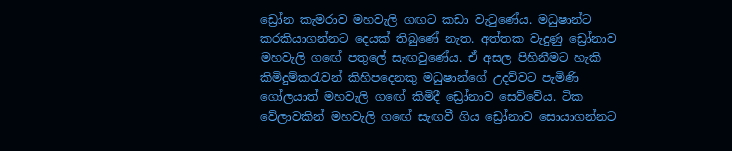ඩ්‍රෝන කැමරාව මහවැලි ගඟට කඩා වැටුණේය. මධුෂාන්ට කරකියාගන්නට දෙයක් තිබුණේ නැත. අත්තක වැදුණු ඩ්‍රෝනාව මහවැලි ගඟේ පතුලේ සැඟවුණේය. ඒ අසල පිහිනීමට හැකි කිමිදුම්කරැවන් කිහිපදෙනකු මධුෂාන්ගේ උදව්වට පැමිණි ගෝලයාත් මහවැලි ගඟේ කිමිදී ඩ්‍රෝනාව සෙව්වේය. ටික වේලාවකින් මහවැලි ගඟේ සැඟවී ගිය ඩ්‍රෝනාව සොයාගන්නට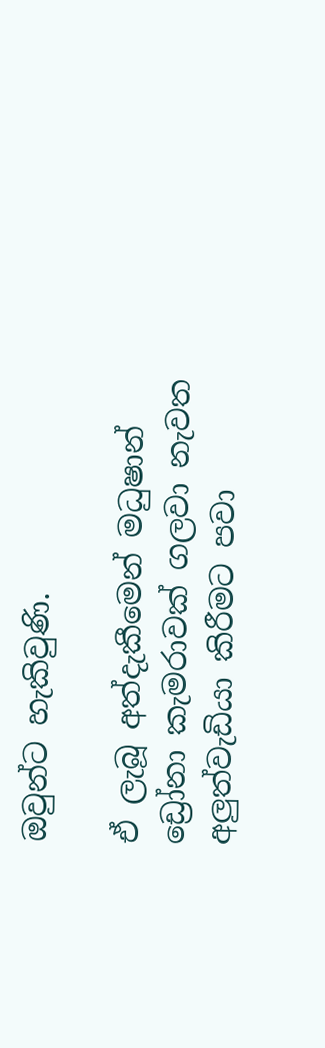ඔවුන්ට හැකිවුණි.

ඒ ලැබූ අත්දැකීමෙන් මධුෂාන් ඩ්‍රෝනා කැමරාවක් ගලවා නැවත අලුත්වැඩියා කිරීමට පවා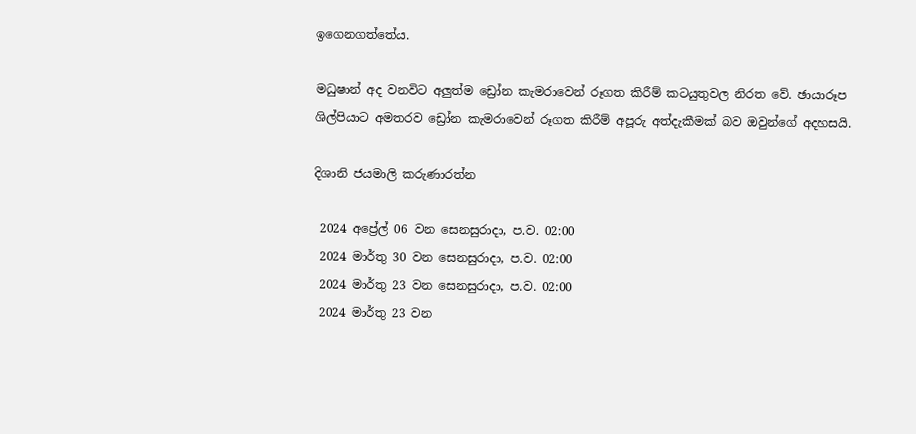ඉගෙනගත්තේය.

මධුෂාන් අද වනවිට අලුත්ම ඩ්‍රෝන කැමරාවෙන් රූගත කිරීම් කටයුතුවල නිරත වේ. ඡායාරූප ශිල්පියාට අමතරව ඩ්‍රෝන කැමරාවෙන් රූගත කිරීම් අපූරු අත්දැකීමක් බව ඔවුන්ගේ අදහසයි.

දිශානි ජයමාලි කරුණාරත්න

 2024 අප්‍රේල් 06 වන සෙනසුරාදා, ප.ව. 02:00
 2024 මාර්තු 30 වන සෙනසුරාදා, ප.ව. 02:00
 2024 මාර්තු 23 වන සෙනසුරාදා, ප.ව. 02:00
 2024 මාර්තු 23 වන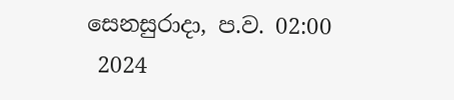සෙනසුරාදා, ප.ව. 02:00
 2024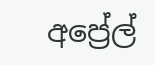අප්‍රේල්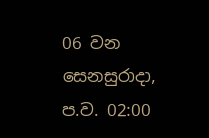06 වන සෙනසුරාදා, ප.ව. 02:00